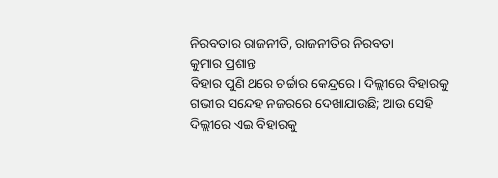ନିରବତାର ରାଜନୀତି, ରାଜନୀତିର ନିରବତା
କୁମାର ପ୍ରଶାନ୍ତ
ବିହାର ପୁଣି ଥରେ ଚର୍ଚ୍ଚାର କେନ୍ଦ୍ରରେ। ଦିଲ୍ଲୀରେ ବିହାରକୁ ଗଭୀର ସନ୍ଦେହ ନଜରରେ ଦେଖାଯାଉଛି; ଆଉ ସେହି ଦିଲ୍ଲୀରେ ଏଇ ବିହାରକୁ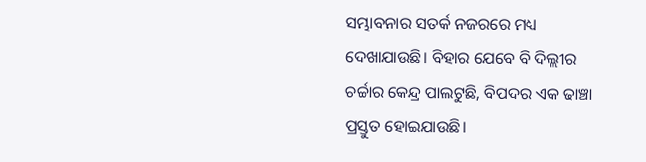ସମ୍ଭାବନାର ସତର୍କ ନଜରରେ ମଧ୍ୟ ଦେଖାଯାଉଛି। ବିହାର ଯେବେ ବି ଦିଲ୍ଲୀର ଚର୍ଚ୍ଚାର କେନ୍ଦ୍ର ପାଲଟୁଛି, ବିପଦର ଏକ ଢାଞ୍ଚା ପ୍ରସ୍ତୁତ ହୋଇଯାଉଛି।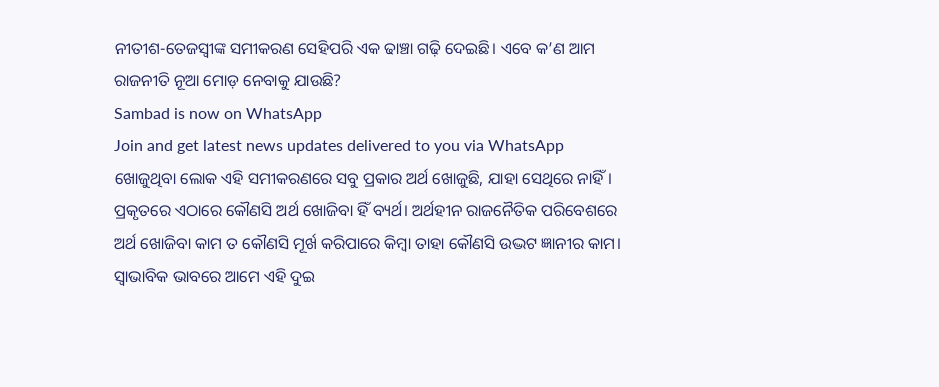ନୀତୀଶ-ତେଜସ୍ବୀଙ୍କ ସମୀକରଣ ସେହିପରି ଏକ ଢାଞ୍ଚା ଗଢ଼ି ଦେଇଛି। ଏବେ କ’ଣ ଆମ ରାଜନୀତି ନୂଆ ମୋଡ଼ ନେବାକୁ ଯାଉଛି?
Sambad is now on WhatsApp
Join and get latest news updates delivered to you via WhatsApp
ଖୋଜୁଥିବା ଲୋକ ଏହି ସମୀକରଣରେ ସବୁ ପ୍ରକାର ଅର୍ଥ ଖୋଜୁଛି, ଯାହା ସେଥିରେ ନାହିଁ। ପ୍ରକୃତରେ ଏଠାରେ କୌଣସି ଅର୍ଥ ଖୋଜିବା ହିଁ ବ୍ୟର୍ଥ। ଅର୍ଥହୀନ ରାଜନୈତିକ ପରିବେଶରେ ଅର୍ଥ ଖୋଜିବା କାମ ତ କୌଣସି ମୂର୍ଖ କରିପାରେ କିମ୍ବା ତାହା କୌଣସି ଉଦ୍ଭଟ ଜ୍ଞାନୀର କାମ। ସ୍ବାଭାବିକ ଭାବରେ ଆମେ ଏହି ଦୁଇ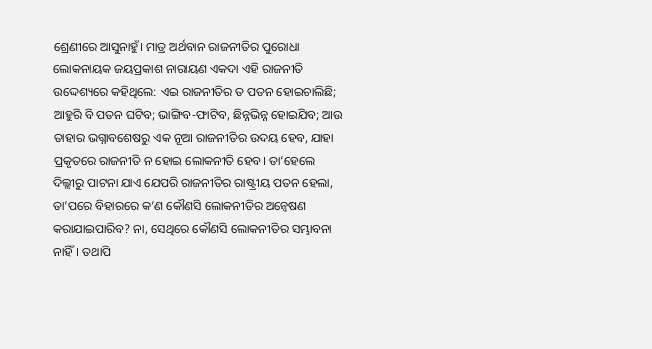ଶ୍ରେଣୀରେ ଆସୁନାହୁଁ। ମାତ୍ର ଅର୍ଥବାନ ରାଜନୀତିର ପୁରୋଧା ଲୋକନାୟକ ଜୟପ୍ରକାଶ ନାରାୟଣ ଏକଦା ଏହି ରାଜନୀତି ଉଦ୍ଦେଶ୍ୟରେ କହିଥିଲେ: ଏଇ ରାଜନୀତିର ତ ପତନ ହୋଇଚାଲିଛି; ଆହୁରି ବି ପତନ ଘଟିବ; ଭାଙ୍ଗିବ-ଫାଟିବ, ଛିନ୍ନଭିନ୍ନ ହୋଇଯିବ; ଆଉ ତାହାର ଭଗ୍ନାବଶେଷରୁ ଏକ ନୂଆ ରାଜନୀତିର ଉଦୟ ହେବ, ଯାହା ପ୍ରକୃତରେ ରାଜନୀତି ନ ହୋଇ ଲୋକନୀତି ହେବ। ତା’ହେଲେ ଦିଲ୍ଲୀରୁ ପାଟନା ଯାଏ ଯେପରି ରାଜନୀତିର ରାଷ୍ଟ୍ରୀୟ ପତନ ହେଲା, ତା’ପରେ ବିହାରରେ କ’ଣ କୌଣସି ଲୋକନୀତିର ଅନ୍ବେଷଣ କରାଯାଇପାରିବ? ନା, ସେଥିରେ କୌଣସି ଲୋକନୀତିର ସମ୍ଭାବନା ନାହିଁ। ତଥାପି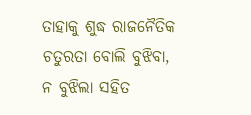ତାହାକୁ ଶୁଦ୍ଧ ରାଜନୈତିକ ଚତୁରତା ବୋଲି ବୁଝିବା, ନ ବୁଝିଲା ସହିତ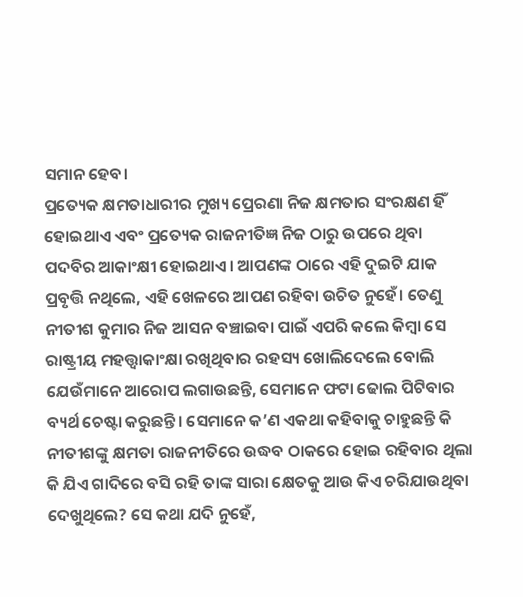ସମାନ ହେବ।
ପ୍ରତ୍ୟେକ କ୍ଷମତାଧାରୀର ମୁଖ୍ୟ ପ୍ରେରଣା ନିଜ କ୍ଷମତାର ସଂରକ୍ଷଣ ହିଁ ହୋଇଥାଏ ଏବଂ ପ୍ରତ୍ୟେକ ରାଜନୀତିଜ୍ଞ ନିଜ ଠାରୁ ଉପରେ ଥିବା ପଦବିର ଆକାଂକ୍ଷୀ ହୋଇଥାଏ। ଆପଣଙ୍କ ଠାରେ ଏହି ଦୁଇଟି ଯାକ ପ୍ରବୃତ୍ତି ନଥିଲେ, ଏହି ଖେଳରେ ଆପଣ ରହିବା ଉଚିତ ନୁହେଁ। ତେଣୁ ନୀତୀଶ କୁମାର ନିଜ ଆସନ ବଞ୍ଚାଇବା ପାଇଁ ଏପରି କଲେ କିମ୍ବା ସେ ରାଷ୍ଟ୍ରୀୟ ମହତ୍ତ୍ବାକାଂକ୍ଷା ରଖିଥିବାର ରହସ୍ୟ ଖୋଲିଦେଲେ ବୋଲି ଯେଉଁମାନେ ଆରୋପ ଲଗାଉଛନ୍ତି, ସେମାନେ ଫଟା ଢୋଲ ପିଟିବାର ବ୍ୟର୍ଥ ଚେଷ୍ଟା କରୁଛନ୍ତି। ସେମାନେ କ’ଣ ଏକଥା କହିବାକୁ ଚାହୁଛନ୍ତି କି ନୀତୀଶଙ୍କୁ କ୍ଷମତା ରାଜନୀତିରେ ଉଦ୍ଧବ ଠାକରେ ହୋଇ ରହିବାର ଥିଲା କି ଯିଏ ଗାଦିରେ ବସି ରହି ତାଙ୍କ ସାରା କ୍ଷେତକୁ ଆଉ କିଏ ଚରିଯାଉଥିବା ଦେଖୁଥିଲେ? ସେ କଥା ଯଦି ନୁହେଁ,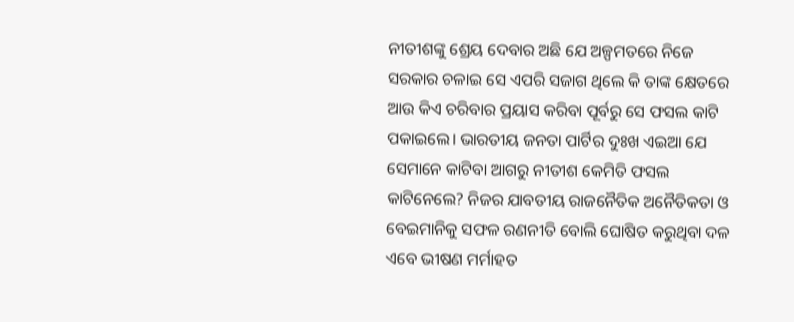ନୀତୀଶଙ୍କୁ ଶ୍ରେୟ ଦେବାର ଅଛି ଯେ ଅଳ୍ପମତରେ ନିଜେ ସରକାର ଚଳାଇ ସେ ଏପରି ସଜାଗ ଥିଲେ କି ତାଙ୍କ କ୍ଷେତରେ ଆଉ କିଏ ଚରିବାର ପ୍ରୟାସ କରିବା ପୂର୍ବରୁ ସେ ଫସଲ କାଟି ପକାଇଲେ। ଭାରତୀୟ ଜନତା ପାର୍ଟିର ଦୁଃଖ ଏଇଆ ଯେ ସେମାନେ କାଟିବା ଆଗରୁ ନୀତୀଶ କେମିତି ଫସଲ କାଟିନେଲେ? ନିଜର ଯାବତୀୟ ରାଜନୈତିକ ଅନୈତିକତା ଓ ବେଇମାନିକୁ ସଫଳ ରଣନୀତି ବୋଲି ଘୋଷିତ କରୁଥିବା ଦଳ ଏବେ ଭୀଷଣ ମର୍ମାହତ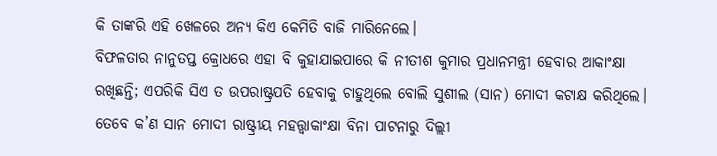କି ତାଙ୍କରି ଏହି ଖେଳରେ ଅନ୍ୟ କିଏ କେମିତି ବାଜି ମାରିନେଲେ।
ବିଫଳତାର ନାନୁତପ୍ତ କ୍ରୋଧରେ ଏହା ବି କୁହାଯାଇପାରେ କି ନୀତୀଶ କୁମାର ପ୍ରଧାନମନ୍ତ୍ରୀ ହେବାର ଆକାଂକ୍ଷା ରଖିଛନ୍ତି; ଏପରିକି ସିଏ ତ ଉପରାଷ୍ଟ୍ରପତି ହେବାକୁ ଚାହୁଥିଲେ ବୋଲି ସୁଶୀଲ (ସାନ) ମୋଦୀ କଟାକ୍ଷ କରିଥିଲେ। ତେବେ କ’ଣ ସାନ ମୋଦୀ ରାଷ୍ଟ୍ରୀୟ ମହତ୍ତ୍ବାକାଂକ୍ଷା ବିନା ପାଟନାରୁ ଦିଲ୍ଲୀ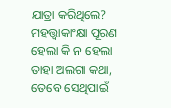ଯାତ୍ରା କରିଥିଲେ? ମହତ୍ତ୍ବାକାଂକ୍ଷା ପୂରଣ ହେଲା କି ନ ହେଲା ତାହା ଅଲଗା କଥା, ତେବେ ସେଥିପାଇଁ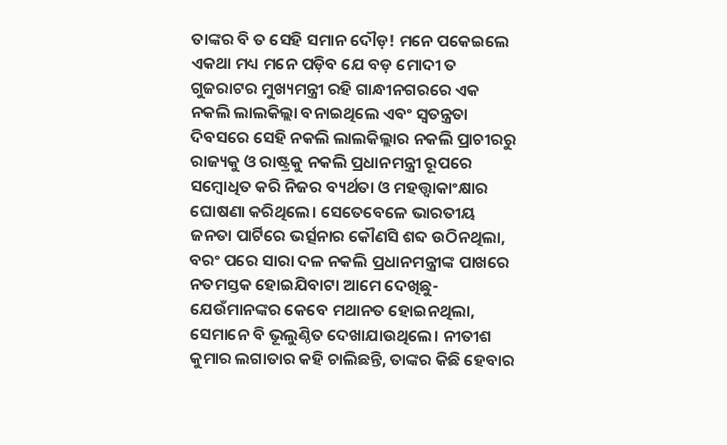ତାଙ୍କର ବି ତ ସେହି ସମାନ ଦୌଡ଼! ମନେ ପକେଇଲେ ଏକଥା ମଧ୍ୟ ମନେ ପଡ଼ିବ ଯେ ବଡ଼ ମୋଦୀ ତ ଗୁଜରାଟର ମୁଖ୍ୟମନ୍ତ୍ରୀ ରହି ଗାନ୍ଧୀନଗରରେ ଏକ ନକଲି ଲାଲକିଲ୍ଲା ବନାଇଥିଲେ ଏବଂ ସ୍ବତନ୍ତ୍ରତା ଦିବସରେ ସେହି ନକଲି ଲାଲକିଲ୍ଲାର ନକଲି ପ୍ରାଚୀରରୁ ରାଜ୍ୟକୁ ଓ ରାଷ୍ଟ୍ରକୁ ନକଲି ପ୍ରଧାନମନ୍ତ୍ରୀ ରୂପରେ ସମ୍ବୋଧିତ କରି ନିଜର ବ୍ୟର୍ଥତା ଓ ମହତ୍ତ୍ବାକାଂକ୍ଷାର ଘୋଷଣା କରିଥିଲେ। ସେତେବେଳେ ଭାରତୀୟ ଜନତା ପାର୍ଟିରେ ଭର୍ତ୍ସନାର କୌଣସି ଶବ୍ଦ ଉଠିନଥିଲା, ବରଂ ପରେ ସାରା ଦଳ ନକଲି ପ୍ରଧାନମନ୍ତ୍ରୀଙ୍କ ପାଖରେ ନତମସ୍ତକ ହୋଇଯିବାଟା ଆମେ ଦେଖିଛୁ- ଯେଉଁମାନଙ୍କର କେବେ ମଥାନତ ହୋଇନଥିଲା, ସେମାନେ ବି ଭୂଲୁଣ୍ଠିତ ଦେଖାଯାଉଥିଲେ। ନୀତୀଶ କୁମାର ଲଗାତାର କହି ଚାଲିଛନ୍ତି, ତାଙ୍କର କିଛି ହେବାର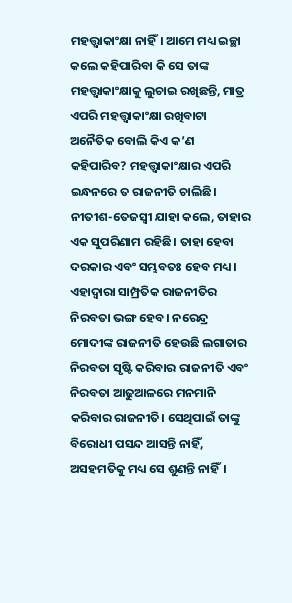ମହତ୍ତ୍ବାକାଂକ୍ଷା ନାହିଁ। ଆମେ ମଧ୍ୟ ଇଚ୍ଛା କଲେ କହିପାରିବା କି ସେ ତାଙ୍କ ମହତ୍ତ୍ବାକାଂକ୍ଷାକୁ ଲୁଚାଇ ରଖିଛନ୍ତି, ମାତ୍ର ଏପରି ମହତ୍ତ୍ବାକାଂକ୍ଷା ରଖିବାଟା ଅନୈତିକ ବୋଲି କିଏ କ’ଣ କହିପାରିବ? ମହତ୍ତ୍ବାକାଂକ୍ଷାର ଏପରି ଇନ୍ଧନରେ ତ ରାଜନୀତି ଚାଲିଛି।
ନୀତୀଶ-ତେଜସ୍ବୀ ଯାହା କଲେ, ତାହାର ଏକ ସୁପରିଣାମ ରହିଛି। ତାହା ହେବା ଦରକାର ଏବଂ ସମ୍ଭବତଃ ହେବ ମଧ୍ୟ। ଏହାଦ୍ବାରା ସାମ୍ପ୍ରତିକ ରାଜନୀତିର ନିରବତା ଭଙ୍ଗ ହେବ। ନରେନ୍ଦ୍ର ମୋଦୀଙ୍କ ରାଜନୀତି ହେଉଛି ଲଗାତାର ନିରବତା ସୃଷ୍ଟି କରିବାର ରାଜନୀତି ଏବଂ ନିରବତା ଆଢୁଆଳରେ ମନମାନି କରିବାର ରାଜନୀତି। ସେଥିପାଇଁ ତାଙ୍କୁ ବିରୋଧୀ ପସନ୍ଦ ଆସନ୍ତି ନାହିଁ, ଅସହମତିକୁ ମଧ୍ୟ ସେ ଶୁଣନ୍ତି ନାହିଁ।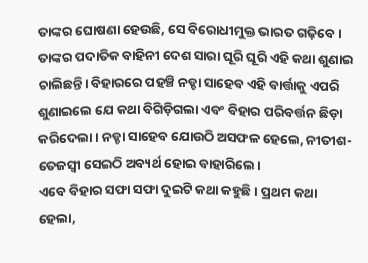ତାଙ୍କର ଘୋଷଣା ହେଉଛି, ସେ ବିରୋଧୀମୁକ୍ତ ଭାରତ ଗଢ଼ିବେ। ତାଙ୍କର ପଦାତିକ ବାହିନୀ ଦେଶ ସାରା ଘୂରି ଘୂରି ଏହି କଥା ଶୁଣାଇ ଚାଲିଛନ୍ତି। ବିହାରରେ ପହଞ୍ଚି ନଡ୍ଡା ସାହେବ ଏହି ବାର୍ତ୍ତାକୁ ଏପରି ଶୁଣାଇଲେ ଯେ କଥା ବିଗିଡ଼ିଗଲା ଏବଂ ବିହାର ପରିବର୍ତ୍ତନ ଛିଡ଼ା କରିଦେଲା। ନଡ୍ଡା ସାହେବ ଯୋଉଠି ଅସଫଳ ହେଲେ, ନୀତୀଶ-ତେଜସ୍ବୀ ସେଇଠି ଅବ୍ୟର୍ଥ ହୋଇ ବାହାରିଲେ।
ଏବେ ବିହାର ସଫା ସଫା ଦୁଇଟି କଥା କହୁଛି। ପ୍ରଥମ କଥା ହେଲା,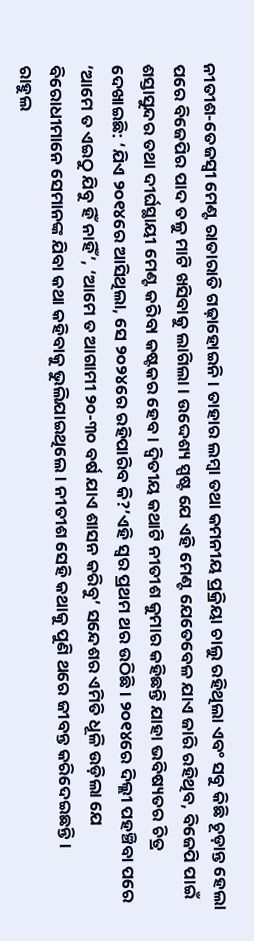ନୀତୀଶ-ତେଜସ୍ବୀ ମେଣ୍ଟ ରାତାରାତି ଗଢ଼ାହୋଇନି। ତାହାର ଲମ୍ବା ତଥା କମନୀୟ ପ୍ରକ୍ରିୟା ଚାଲୁ ରହିଥିଲା ଏବଂ ସବୁ କିଛି ଚୂଡ଼ାନ୍ତ ହେଲା ପରେ ବିଜେପିର ପାଦ ତଳୁ ମାଟି ଖସିବାକୁ ଲାଗିଲା। ଉଦ୍ଦେଶ୍ୟ ସ୍ପଷ୍ଟ ଯେ ଏହି ମେଣ୍ଟ ଯେତେବେଳ ଯାଏ ଜାରି ରହିଥିବ, ବିଜେପି ପାଇଁ ଶସ୍ତାସୁନ୍ଦର ତଥା ଦୀର୍ଘସ୍ଥାୟୀ ମେଣ୍ଟ କରିବା କଷ୍ଟକର ହେବ। ଦ୍ବିତୀୟ କଥାଟି ନୀତୀଶ କୁମାର କହିଛନ୍ତି ଯାହା ଭବିଷ୍ୟତର ଚିତ୍ର ଦେଖାଇଛି: ‘ଯିଏ ୨୦୧୪ରେ ଆସିଥିଲା, ସେ ୨୦୨୪ରେ ରହିପାରିବ କି?’ଏହି ସ୍ବର ପ୍ରଥମ ଥର ଉଠିଛି। ୨୦୧୪ରେ ଦିଲ୍ଲୀ ପହଞ୍ଚିବା ପରେ ‘ଆମେ ତ ଏଇଠୁ ଯିବୁ ହିଁ ନାହିଁ’, ‘ଆମେ ତ ଆଗାମୀ ୨୦-୩୦ ବର୍ଷ ଯାଏ ଶାସନ କରିବୁ’ ସନ୍ଦେଶର ଏମିତି ଧୂଳି ଉଡ଼ିଲା ଯେ ବିରୋଧୀମାନେ ସେମାନଙ୍କ ଯିବା କଥା କହିବାକୁ ଭୁଲିଯାଇଥିଲେ। ନୀତୀଶ ସେହି କଥାକୁ ପୁଣି ଥରେ ଜୀବନ୍ତ କରିଦେଇଛନ୍ତି।
ରାହୁଲ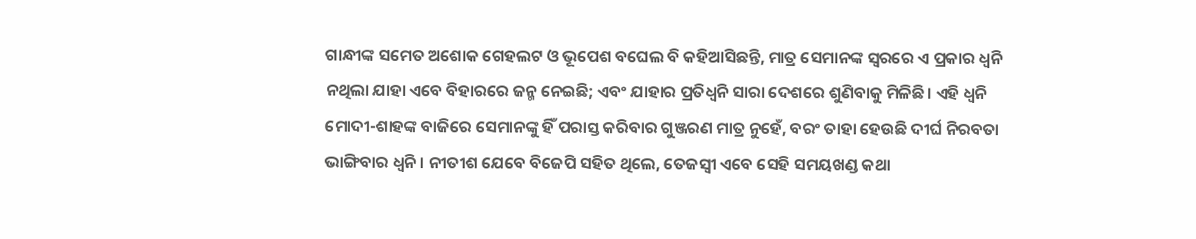ଗାନ୍ଧୀଙ୍କ ସମେତ ଅଶୋକ ଗେହଲଟ ଓ ଭୂପେଶ ବଘେଲ ବି କହିଆସିଛନ୍ତି, ମାତ୍ର ସେମାନଙ୍କ ସ୍ବରରେ ଏ ପ୍ରକାର ଧ୍ବନି ନଥିଲା ଯାହା ଏବେ ବିହାରରେ ଜନ୍ମ ନେଇଛି; ଏବଂ ଯାହାର ପ୍ରତିଧ୍ବନି ସାରା ଦେଶରେ ଶୁଣିବାକୁ ମିଳିଛି। ଏହି ଧ୍ବନି ମୋଦୀ-ଶାହଙ୍କ ବାଜିରେ ସେମାନଙ୍କୁ ହିଁ ପରାସ୍ତ କରିବାର ଗୁଞ୍ଜରଣ ମାତ୍ର ନୁହେଁ, ବରଂ ତାହା ହେଉଛି ଦୀର୍ଘ ନିରବତା ଭାଙ୍ଗିବାର ଧ୍ବନି। ନୀତୀଶ ଯେବେ ବିଜେପି ସହିତ ଥିଲେ, ତେଜସ୍ବୀ ଏବେ ସେହି ସମୟଖଣ୍ଡ କଥା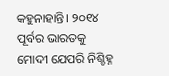କହୁନାହାନ୍ତି। ୨୦୧୪ ପୂର୍ବର ଭାରତକୁ ମୋଦୀ ଯେପରି ନିଶ୍ଚିହ୍ନ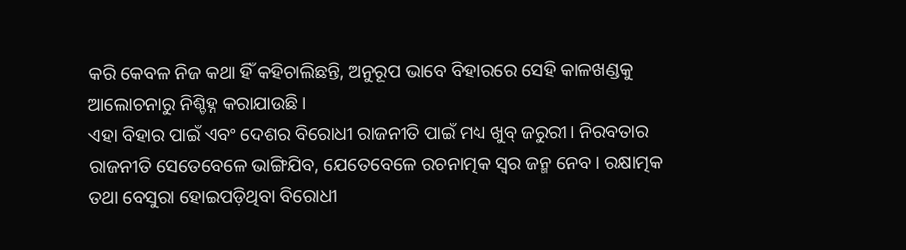କରି କେବଳ ନିଜ କଥା ହିଁ କହିଚାଲିଛନ୍ତି, ଅନୁରୂପ ଭାବେ ବିହାରରେ ସେହି କାଳଖଣ୍ଡକୁ ଆଲୋଚନାରୁ ନିଶ୍ଚିହ୍ନ କରାଯାଉଛି।
ଏହା ବିହାର ପାଇଁ ଏବଂ ଦେଶର ବିରୋଧୀ ରାଜନୀତି ପାଇଁ ମଧ୍ୟ ଖୁବ୍ ଜରୁରୀ। ନିରବତାର ରାଜନୀତି ସେତେବେଳେ ଭାଙ୍ଗିଯିବ, ଯେତେବେଳେ ରଚନାତ୍ମକ ସ୍ବର ଜନ୍ମ ନେବ। ରକ୍ଷାତ୍ମକ ତଥା ବେସୁରା ହୋଇପଡ଼ିଥିବା ବିରୋଧୀ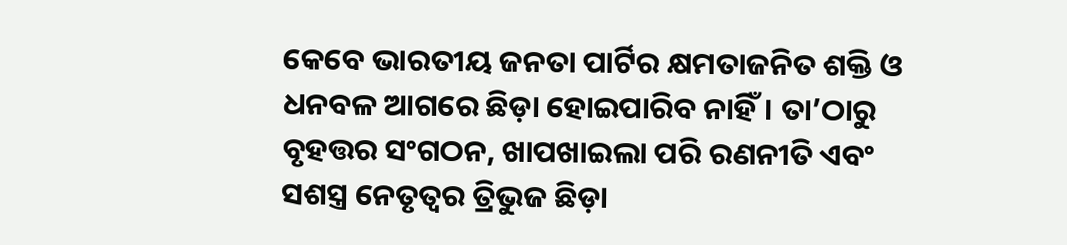କେବେ ଭାରତୀୟ ଜନତା ପାର୍ଟିର କ୍ଷମତାଜନିତ ଶକ୍ତି ଓ ଧନବଳ ଆଗରେ ଛିଡ଼ା ହୋଇପାରିବ ନାହିଁ। ତା’ଠାରୁ ବୃହତ୍ତର ସଂଗଠନ, ଖାପଖାଇଲା ପରି ରଣନୀତି ଏବଂ ସଶସ୍ତ୍ର ନେତୃତ୍ବର ତ୍ରିଭୁଜ ଛିଡ଼ା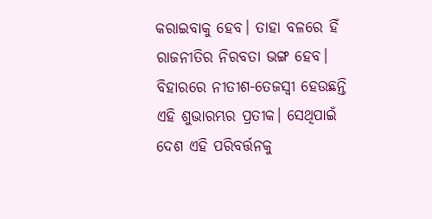କରାଇବାକୁ ହେବ। ତାହା ବଳରେ ହିଁ ରାଜନୀତିର ନିରବତା ଭଙ୍ଗ ହେବ। ବିହାରରେ ନୀତୀଶ-ତେଜସ୍ବୀ ହେଉଛନ୍ତି ଏହି ଶୁଭାରମ୍ଭର ପ୍ରତୀକ। ସେଥିପାଇଁ ଦେଶ ଏହି ପରିବର୍ତ୍ତନକୁ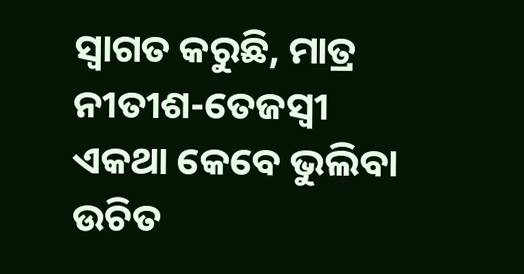ସ୍ବାଗତ କରୁଛି, ମାତ୍ର ନୀତୀଶ-ତେଜସ୍ବୀ ଏକଥା କେବେ ଭୁଲିବା ଉଚିତ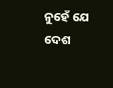ନୁହେଁ ଯେ ଦେଶ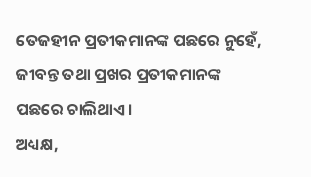ତେଜହୀନ ପ୍ରତୀକମାନଙ୍କ ପଛରେ ନୁହେଁ, ଜୀବନ୍ତ ତଥା ପ୍ରଖର ପ୍ରତୀକମାନଙ୍କ ପଛରେ ଚାଲିଥାଏ।
ଅଧ୍ୟକ୍ଷ,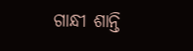ଗାନ୍ଧୀ ଶାନ୍ତି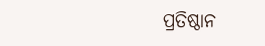ପ୍ରତିଷ୍ଠାନ